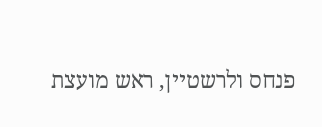פנחס ולרשטיין, ראש מועצת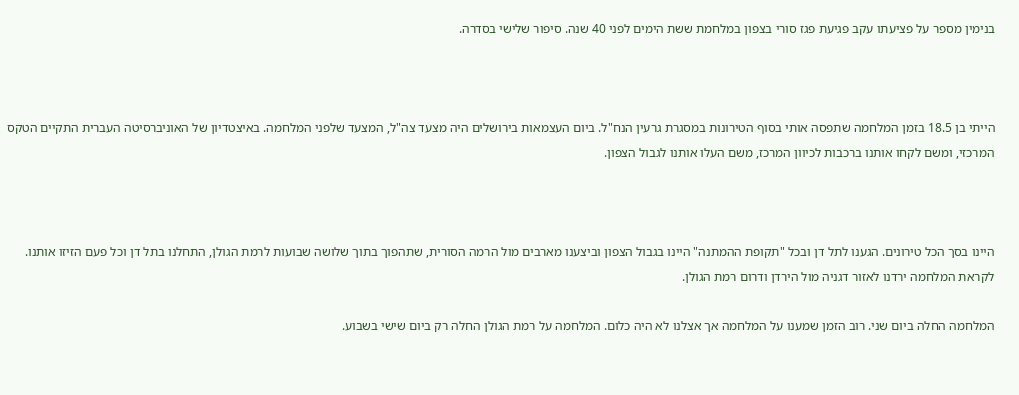בנימין מספר על פציעתו עקב פגיעת פגז סורי בצפון במלחמת ששת הימים לפני 40 שנה. סיפור שלישי בסדרה.



הייתי בן 18.5 בזמן המלחמה שתפסה אותי בסוף הטירונות במסגרת גרעין הנח"ל. ביום העצמאות בירושלים היה מצעד צה"ל, המצעד שלפני המלחמה. באיצטדיון של האוניברסיטה העברית התקיים הטקס המרכזי, ומשם לקחו אותנו ברכבות לכיוון המרכז, משם העלו אותנו לגבול הצפון.



היינו בסך הכל טירונים. הגענו לתל דן ובכל "תקופת ההמתנה" היינו בגבול הצפון וביצענו מארבים מול הרמה הסורית, שתהפוך בתוך שלושה שבועות לרמת הגולן, התחלנו בתל דן וכל פעם הזיזו אותנו. לקראת המלחמה ירדנו לאזור דגניה מול הירדן ודרום רמת הגולן.

המלחמה החלה ביום שני. רוב הזמן שמענו על המלחמה אך אצלנו לא היה כלום. המלחמה על רמת הגולן החלה רק ביום שישי בשבוע.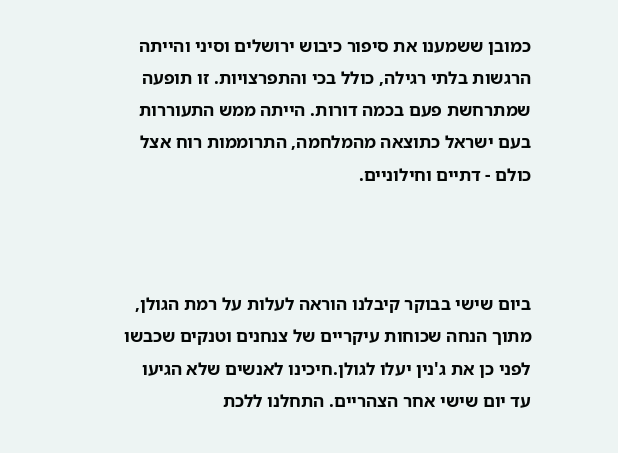כמובן ששמענו את סיפור כיבוש ירושלים וסיני והייתה הרגשות בלתי רגילה, כולל בכי והתפרצויות. זו תופעה שמתרחשת פעם בכמה דורות. הייתה ממש התעוררות בעם ישראל כתוצאה מהמלחמה, התרוממות רוח אצל כולם - דתיים וחילוניים.



ביום שישי בבוקר קיבלנו הוראה לעלות על רמת הגולן, מתוך הנחה שכוחות עיקריים של צנחנים וטנקים שכבשו לפני כן את ג'נין יעלו לגולן.חיכינו לאנשים שלא הגיעו עד יום שישי אחר הצהריים. התחלנו ללכת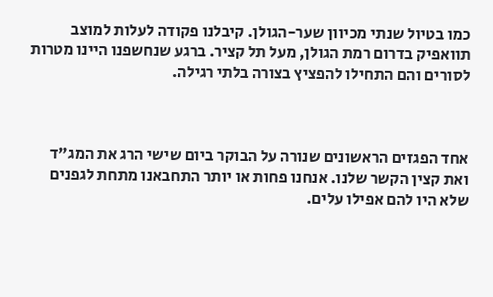כמו בטיול שנתי מכיוון שער-הגולן. קיבלנו פקודה לעלות למוצב תוואפיק בדרום רמת הגולן, מעל תל קציר. ברגע שנחשפנו היינו מטרות לסורים והם התחילו להפציץ בצורה בלתי רגילה.



אחד הפגזים הראשונים שנורה על הבוקר ביום שישי הרג את המג"ד ואת קצין הקשר שלנו. אנחנו פחות או יותר התחבאנו מתחת לגפנים שלא היו להם אפילו עלים.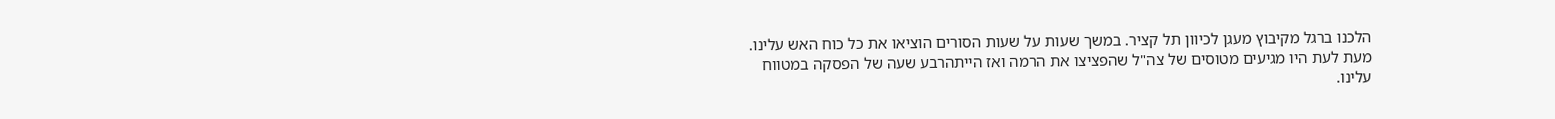הלכנו ברגל מקיבוץ מעגן לכיוון תל קציר. במשך שעות על שעות הסורים הוציאו את כל כוח האש עלינו. מעת לעת היו מגיעים מטוסים של צה"ל שהפציצו את הרמה ואז הייתהרבע שעה של הפסקה במטווח עלינו.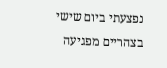נפצעתי ביום שישי בצהריים מפגיעה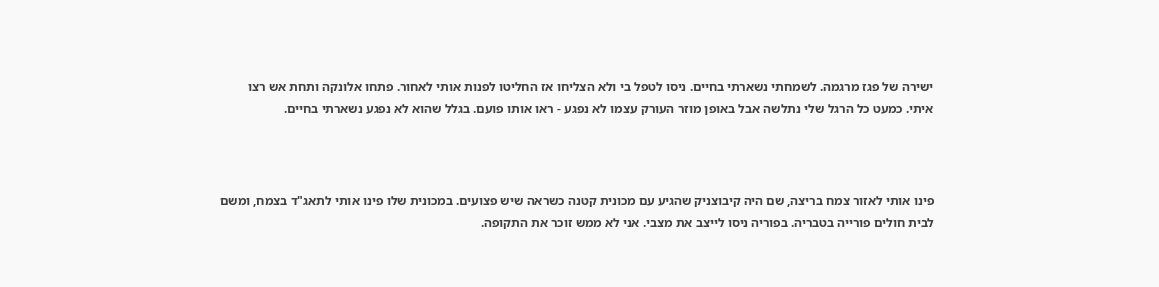ישירה של פגז מרגמה. לשמחתי נשארתי בחיים. ניסו לטפל בי ולא הצליחו אז החליטו לפנות אותי לאחור. פתחו אלונקה ותחת אש רצו איתי. כמעט כל הרגל שלי נתלשה אבל באופן מוזר העורק עצמו לא נפגע - ראו אותו פועם. בגלל שהוא לא נפגע נשארתי בחיים.



פינו אותי לאזור צמח בריצה, שם היה קיבוצניק שהגיע עם מכונית קטנה כשראה שיש פצועים. במכונית שלו פינו אותי לתאג"ד בצמח, ומשם לבית חולים פורייה בטבריה. בפוריה ניסו לייצב את מצבי. אני לא ממש זוכר את התקופה.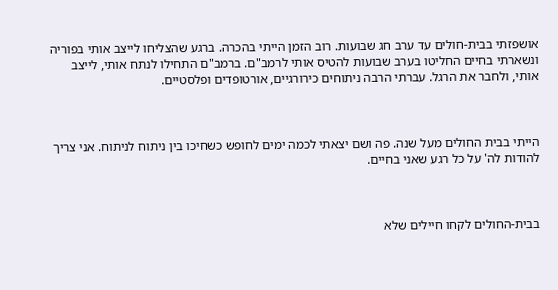אושפזתי בבית-חולים עד ערב חג שבועות. רוב הזמן הייתי בהכרה. ברגע שהצליחו לייצב אותי בפוריה ונשארתי בחיים החליטו בערב שבועות להטיס אותי לרמב"ם. ברמב"ם התחילו לנתח אותי, לייצב אותי, ולחבר את הרגל. עברתי הרבה ניתוחים כירורגיים, אורטופדים ופלסטיים.



הייתי בבית החולים מעל שנה. פה ושם יצאתי לכמה ימים לחופש כשחיכו בין ניתוח לניתוח. אני צריך להודות לה' על כל רגע שאני בחיים.



בבית-החולים לקחו חיילים שלא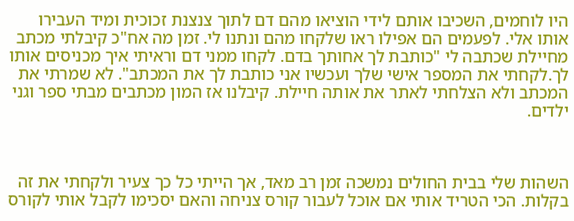היו לוחמים, השכיבו אותם לידי הוציאו מהם דם לתוך צנצנת זכוכית ומיד העבירו אותו אלי. לפעמים הם אפילו ראו שלקחו מהם ונתנו לי. זמן מה אח"כ קיבלתי מכתב מחיילת שכתבה לי "כותבת לך אחותך בדם. לקחו ממני דם וראיתי איך מכניסים אותו לך.לקחתי את המספר אישי שלך ועכשיו אני כותבת לך את המכתב". לא שמרתי את המכתב ולא הצלחתי לאתר את אותה חיילת. קיבלנו אז המון מכתבים מבתי ספר וגני ילדים.



השהות שלי בבית החולים נמשכה זמן רב מאד, אך הייתי כל כך צעיר ולקחתי את זה בקלות. הכי הטריד אותי אם אוכל לעבור קורס צניחה והאם יסכימו לקבל אותי לקורס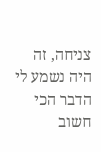צניחה, זה היה נשמע לי הדבר הכי חשוב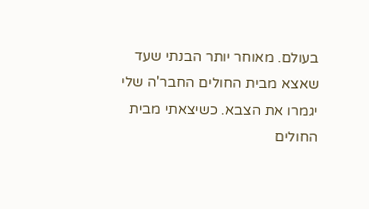בעולם. מאוחר יותר הבנתי שעד שאצא מבית החולים החבר'ה שלי יגמרו את הצבא. כשיצאתי מבית החולים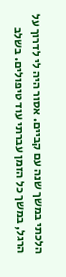הלכתי במשך שנה עם קביים. אסור היה לי לדרוך על הרגל, במשך כל הזמן עברתי עוד טיפולים. בשלב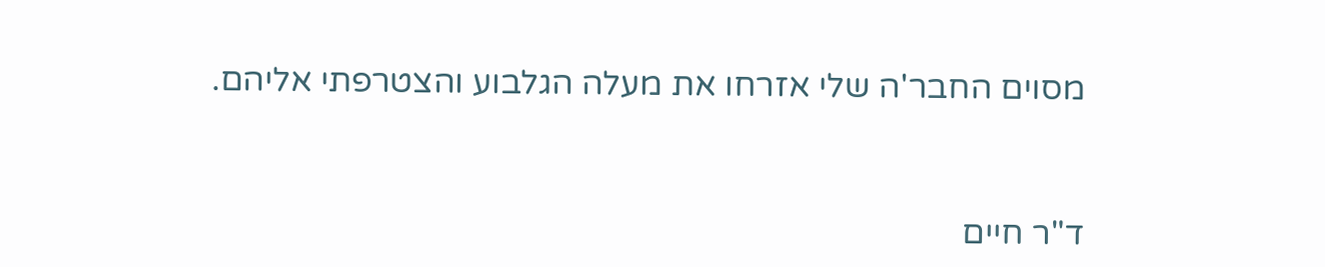מסוים החבר'ה שלי אזרחו את מעלה הגלבוע והצטרפתי אליהם.



ד"ר חיים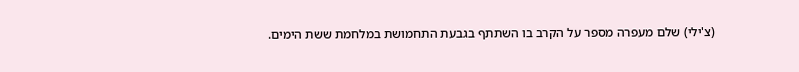(צ'ילי) שלם מעפרה מספר על הקרב בו השתתף בגבעת התחמושת במלחמת ששת הימים.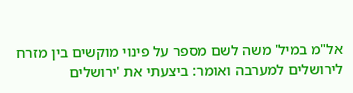אל"מ במיל' משה לשם מספר על פינוי מוקשים בין מזרח לירושלים למערבה ואומר: ביצעתי את 'ירושלים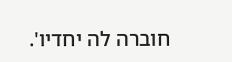חוברה לה יחדיו'.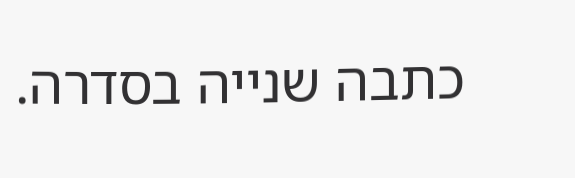כתבה שנייה בסדרה.